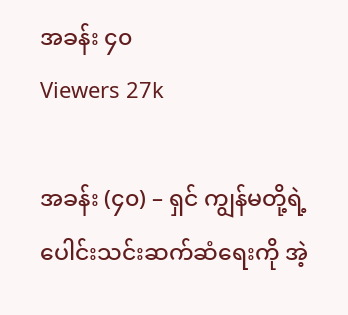အခန်း ၄၀
Viewers 27k

အခန်း (၄၀) – ရှင် ကျွန်မတို့ရဲ့ ပေါင်းသင်းဆက်ဆံရေးကို အဲ့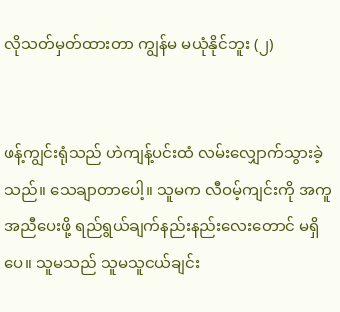လိုသတ်မှတ်ထားတာ ကျွန်မ မယုံနိုင်ဘူး (၂)


ဖန့်ကျွင်းရုံသည် ဟဲကျန့်ပင်းထံ လမ်းလျှောက်သွားခဲ့သည်။ သေချာတာပေါ့။ သူမက လီဝမ့်ကျင်းကို အကူအညီပေးဖို့ ရည်ရွယ်ချက်နည်းနည်းလေး‌တောင် မရှိပေ။ သူမသည် သူမသူငယ်ချင်း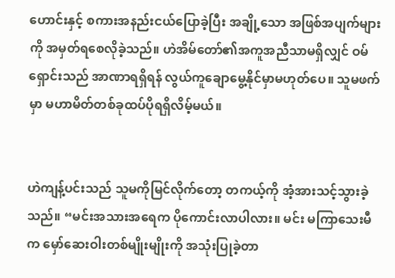ဟောင်းနှင့် စကားအနည်းငယ်ပြောခဲ့ပြီး အချို့သော အဖြစ်အပျက်များကို အမှတ်ရစေလိုခဲ့သည်။ ဟဲအိမ်တော်၏အကူအညီသာမရှိလျှင် ဝမ်ရှောင်းသည် အာဏာရရှိရန် လွယ်ကူချောမွေ့နိုင်မှာမဟုတ်ပေ။ သူမဖက်မှာ မဟာမိတ်တစ်ခုထပ်ပိုရရှိလိမ့်မယ်။


ဟဲကျန့်ပင်းသည် သူမကိုမြင်လိုက်တော့ တကယ့်ကို အံ့အားသင့်သွားခဲ့သည်။ “မင်းအသားအရေက ပိုကောင်းလာပါလား။ မင်း မကြာသေးမီက မှော်ဆေးဝါးတစ်မျိုးမျိုးကို အသုံးပြုခဲ့တာ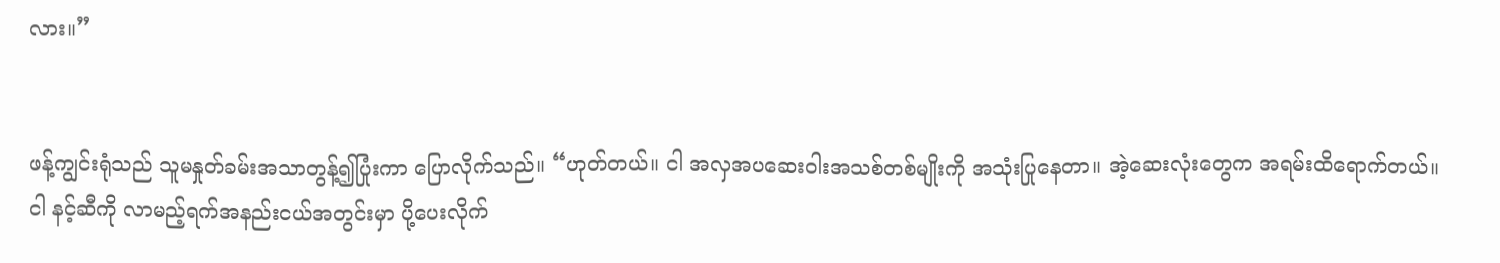လား။”


ဖန့်ကျွင်းရုံသည် သူမနှုတ်ခမ်းအသာတွန့်၍ပြုံးကာ ပြောလိုက်သည်။ “ဟုတ်တယ်။ ငါ အလှအပဆေးဝါးအသစ်တစ်မျိုးကို အသုံးပြုနေတာ။ အဲ့ဆေးလုံးတွေက အရမ်းထိရောက်တယ်‌။ ငါ နင့်ဆီကို လာမည့်ရက်အနည်းငယ်အတွင်းမှာ ပို့ပေးလိုက်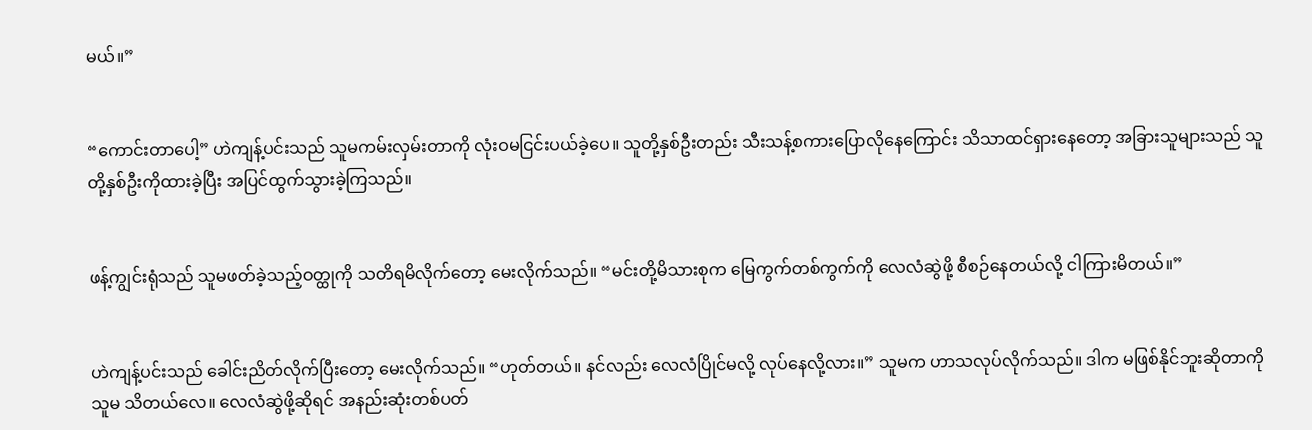မယ်။”


“ကောင်းတာပေါ့” ဟဲကျန့်ပင်းသည် သူမကမ်းလှမ်းတာကို လုံးဝမငြင်းပယ်ခဲ့ပေ။ သူတို့နှစ်ဦးတည်း သီးသန့်စကားပြောလိုနေကြောင်း သိသာထင်ရှားနေတော့ အခြားသူများသည် သူတို့နှစ်ဦးကိုထားခဲ့ပြီး အပြင်ထွက်သွားခဲ့ကြသည်။


ဖန့်ကျွင်းရုံသည် သူမဖတ်ခဲ့သည့်ဝတ္ထုကို သတိရမိလိုက်တော့ မေးလိုက်သည်။ “မင်းတို့မိသားစုက မြေကွက်တစ်ကွက်ကို လေလံဆွဲဖို့ စီစဉ်နေတယ်လို့ ငါကြားမိတယ်။”


ဟဲကျန့်ပင်းသည် ခေါင်းညိတ်လိုက်ပြီးတော့ မေးလိုက်သည်။ “ဟုတ်တယ်။ နင်လည်း လေလံပြိုင်မလို့ လုပ်နေလို့လား။” သူမက ဟာသလုပ်လိုက်သည်။ ဒါက မဖြစ်နိုင်ဘူးဆိုတာကို သူမ သိတယ်လေ။ လေလံဆွဲဖို့ဆိုရင် အနည်းဆုံးတစ်ပတ်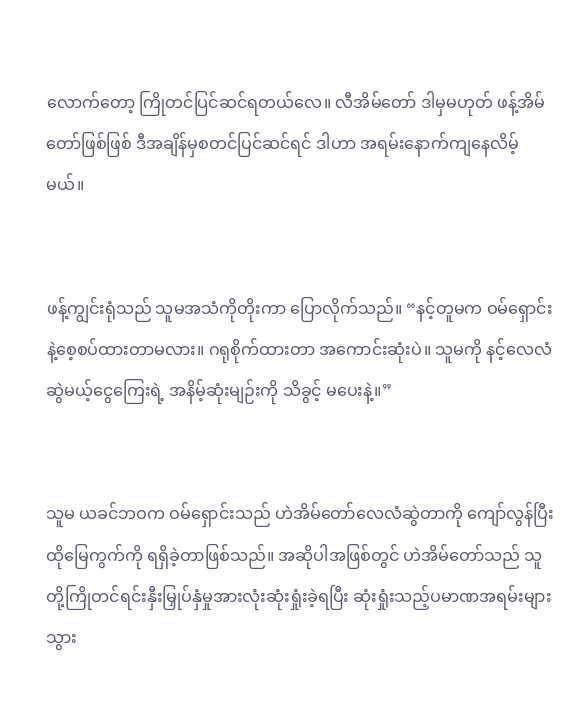လောက်တော့ ကြိုတင်ပြင်ဆင်ရတယ်လေ။ လီအိမ်တော် ဒါမှမဟုတ် ဖန့်အိမ်တော်ဖြစ်ဖြစ် ဒီအချိန်မှစတင်ပြင်ဆင်ရင် ဒါဟာ အရမ်းနောက်ကျနေလိမ့်မယ်။


ဖန့်ကျွင်းရုံသည် သူမအသံကိုတိုးကာ ပြောလိုက်သည်။ “နင့်တူမက ဝမ်ရှောင်းနဲ့စေ့စပ်ထားတာမလား။ ဂရုစိုက်ထားတာ အကောင်းဆုံးပဲ။ သူမကို နင့်လေလံဆွဲမယ့်ငွေကြေးရဲ့ အနိမ့်ဆုံးမျဉ်းကို သိခွင့် မပေးနဲ့။”


သူမ ယခင်ဘဝက ဝမ်ရှောင်းသည် ဟဲအိမ်တော်လေလံဆွဲတာကို ကျော်လွန်ပြီး ထိုမြေကွက်ကို ရရှိခဲ့တာဖြစ်သည်။ အဆိုပါအဖြစ်တွင် ဟဲအိမ်တော်သည် သူတို့ကြိုတင်ရင်းနှီးမြှုပ်နှံမှုအားလုံးဆုံးရှုံးခဲ့ရပြီး ဆုံးရှုံးသည့်ပမာဏအရမ်းများသွား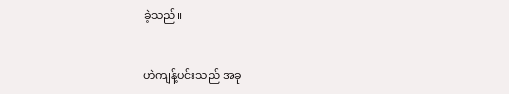ခဲ့သည်။


ဟဲကျန့်ပင်းသည် အခု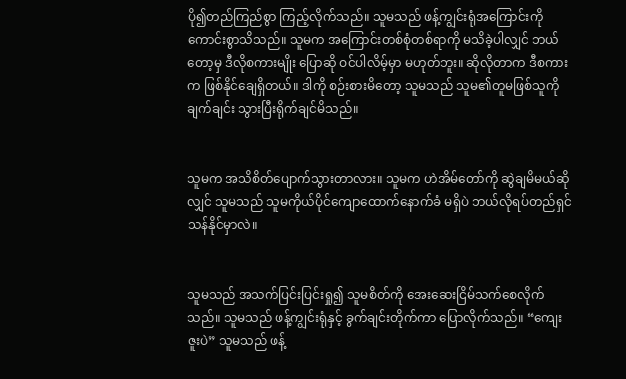ပို၍တည်ကြည်စွာ ကြည့်လိုက်သည်။ သူမသည် ဖန့်ကျွင်းရုံအကြောင်းကို ကောင်းစွာသိသည်။ သူမက အကြောင်းတစ်စုံတစ်ရာကို မသိခဲ့ပါလျှင် ဘယ်တော့မှ ဒီလိုစကားမျိုး ပြောဆို ဝင်ပါလိမ့်မှာ မဟုတ်ဘူး။ ဆိုလိုတာက ဒီစကားက ဖြစ်နိုင်ချေရှိတယ်။ ဒါကို စဉ်းစားမိတော့ သူမသည် သူမ၏တူမဖြစ်သူကို ချက်ချင်း သွားပြီးရိုက်ချင်မိသည်။


သူမက အသိစိတ်ပျောက်သွားတာလား။ သူမက ဟဲအိမ်တော်ကို ဆွဲချမိမယ်ဆိုလျှင် သူမသည် သူမကိုယ်ပိုင်ကျောထောက်နောက်ခံ မရှိပဲ ဘယ်လိုရပ်တည်ရှင်သန်နိုင်မှာလဲ။


သူမသည် အသက်ပြင်းပြင်းရှု၍ သူမစိတ်ကို အေးဆေးငြိမ်သက်စေလိုက်သည်။ သူမသည် ဖန့်ကျွင်းရုံနှင့် ခွက်ချင်းတိုက်ကာ ပြောလိုက်သည်။ “ကျေးဇူးပဲ” သူမသည် ဖန့်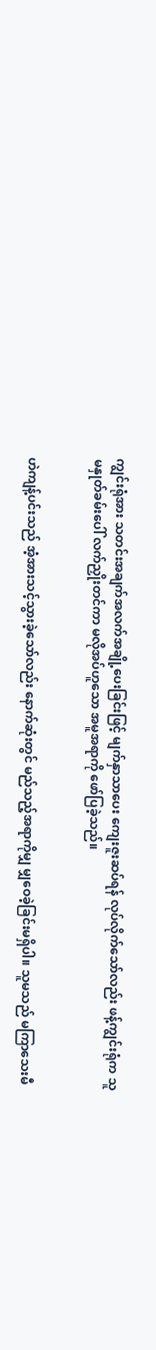ကျွင်းရုံအား သတင်းအချက်အလက်အချို့ပေးခြင်းဖြင့် မျက်နှာသာပေး ကျေးဇူးဆပ်ရန် လုပ်လိုက်သော်လည်း ဖန့်ကျွင်းရုံက သူမနှုတ်ခမ်းပေါ် လက်ညှိုးတင်ကာ မလိုအပ်ဟူသော အမူအရာကို ဖော်ပြခဲ့သည်။


ဟဲကျန့်ပင်းသည် အံ့အားသင့်သွားခဲ့သော်လည်း နောက်ဆုံးတွင် မည်သည့်အရာကိုမျှ မျှဝေခဲ့ခြင်းမရှိပါ။ သူမသည် မကြာသေးမီ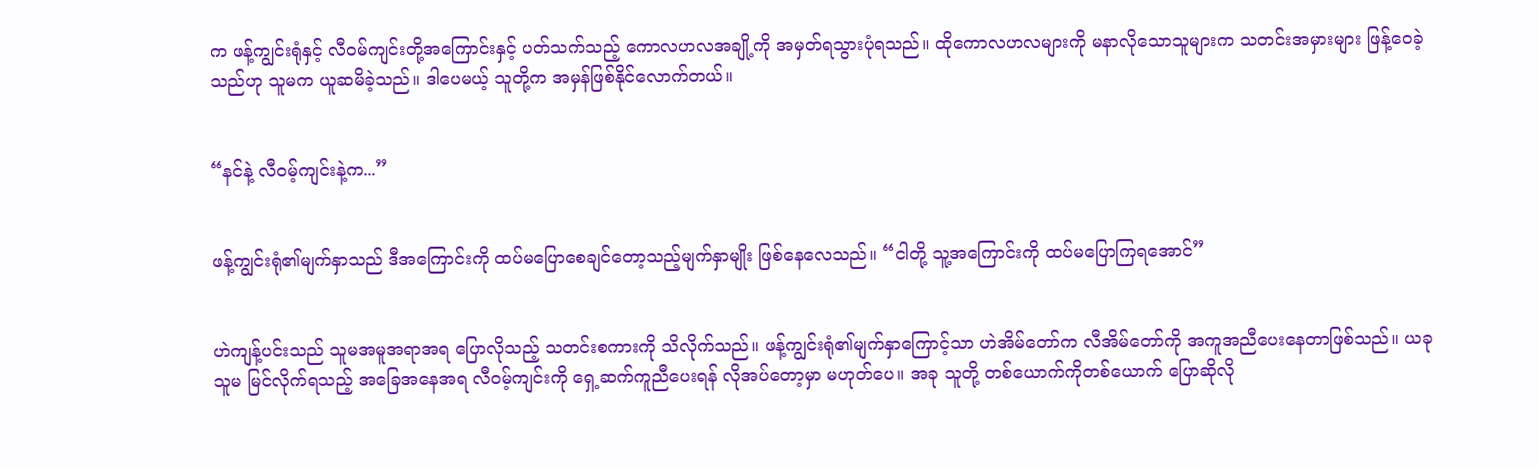က ဖန့်ကျွင်းရုံနှင့် လီဝမ်ကျင်းတို့အကြောင်းနှင့် ပတ်သက်သည့် ကောလဟလအချို့ကို အမှတ်ရသွားပုံရသည်။ ထိုကောလဟလများကို မနာလိုသောသူများက သတင်းအမှားများ ဖြန့်ဝေခဲ့သည်ဟု သူမက ယူဆမိခဲ့သည်။ ဒါပေမယ့် သူတို့က အမှန်ဖြစ်နိုင်လောက်တယ်။


“နင်နဲ့ လီဝမ့်ကျင်းနဲ့က...”


ဖန့်ကျွင်းရုံ၏မျက်နှာသည် ဒီအကြောင်းကို ထပ်မပြောစေချင်တော့သည့်မျက်နှာမျိုး ဖြစ်နေလေသည်။ “ငါတို့ သူ့အကြောင်းကို ထပ်မပြောကြရ‌အောင်”


ဟဲကျန့်ပင်းသည် သူမအမူအရာအရ ပြောလိုသည့် သတင်းစကားကို သိလိုက်သည်။ ဖန့်ကျွင်းရုံ၏မျက်နှာကြောင့်သာ ဟဲအိမ်တော်က လီအိမ်တော်ကို အကူအညီပေးနေတာဖြစ်သည်။ ယခု သူမ မြင်လိုက်ရသည့် အခြေအနေအရ လီဝမ့်ကျင်းကို ရှေ့ဆက်ကူညီပေးရန် လိုအပ်တော့မှာ မဟုတ်ပေ။ အခု သူတို့ တစ်ယောက်ကိုတစ်ယောက် ပြောဆိုလို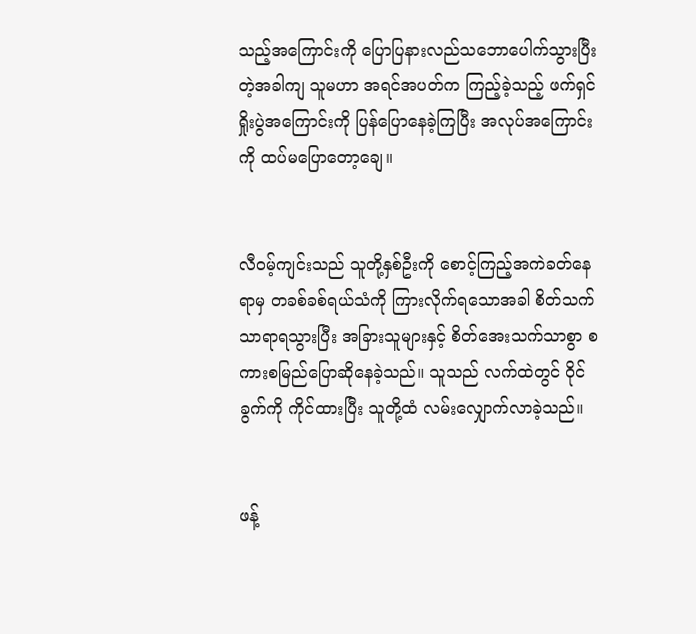သည့်အကြောင်းကို ပြောပြနားလည်သဘောပေါက်သွားပြီးတဲ့အခါကျ သူမဟာ အရင်အပတ်က ကြည့်ခဲ့သည့် ဖက်ရှင်ရှိုးပွဲအကြောင်းကို ပြန်ပြောနေခဲ့ကြပြီး အလုပ်အကြောင်းကို ထပ်မပြောတော့ချေ။


လီဝမ့်ကျင်းသည် သူတို့နှစ်ဦးကို စောင့်ကြည့်အကဲခတ်နေရာမှ တခစ်ခစ်ရယ်သံကို ကြားလိုက်ရသောအခါ စိတ်သက်သာရာရသွားပြီး အခြားသူများနှင့် စိတ်အေးသက်သာစွာ စကားစမြည်ပြောဆိုနေခဲ့သည်။ သူသည် လက်ထဲတွင် ဝိုင်ခွက်ကို ကိုင်ထားပြီး သူတို့ထံ လမ်းလျှောက်လာခဲ့သည်။


ဖန့်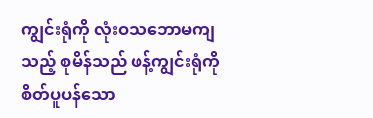ကျွင်းရုံကို လုံးဝသဘောမကျသည့် စုမိန်သည် ဖန့်ကျွင်းရုံကို စိတ်ပူပန်သော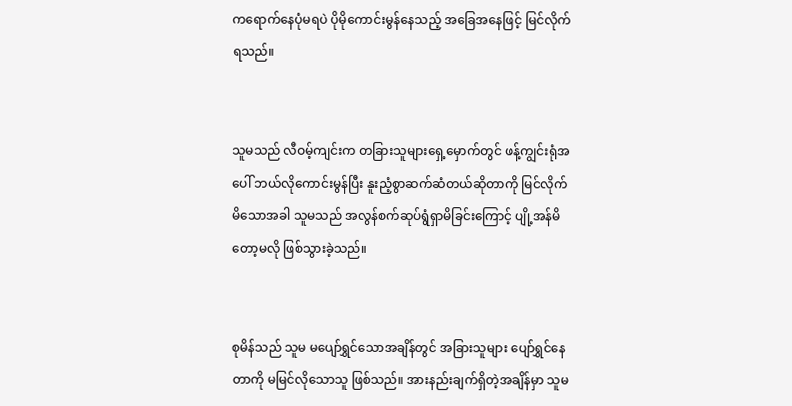က‌ရောက်နေပုံမရပဲ ပိုမိုကောင်းမွန်နေသည့် အခြေအနေဖြင့် မြင်လိုက်ရသည်။


သူမသည် လီဝမ့်ကျင်းက တခြားသူများရှေ့မှောက်တွင် ဖန့်ကျွင်းရုံအပေါ် ဘယ်လိုကောင်းမွန်ပြီး နူးညံ့စွာဆက်ဆံတယ်ဆိုတာကို မြင်လိုက်မိသောအခါ သူမသည် အလွန်စက်ဆုပ်ရွံရှာမိခြင်းကြောင့် ပျို့အန်မိတော့မလို ဖြစ်သွားခဲ့သည်။


စုမိန်သည် သူမ မပျော်ရွှင်သောအချိန်တွင် အခြားသူများ ပျော်ရွှင်နေတာကို မမြင်လိုသောသူ ဖြစ်သည်။ အားနည်းချက်ရှိတဲ့အချိန်မှာ သူမ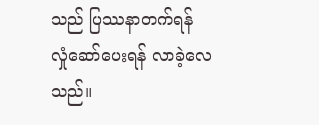သည် ပြဿနာတက်ရန် လှုံ‌ဆော်ပေးရန် လာခဲ့လေသည်။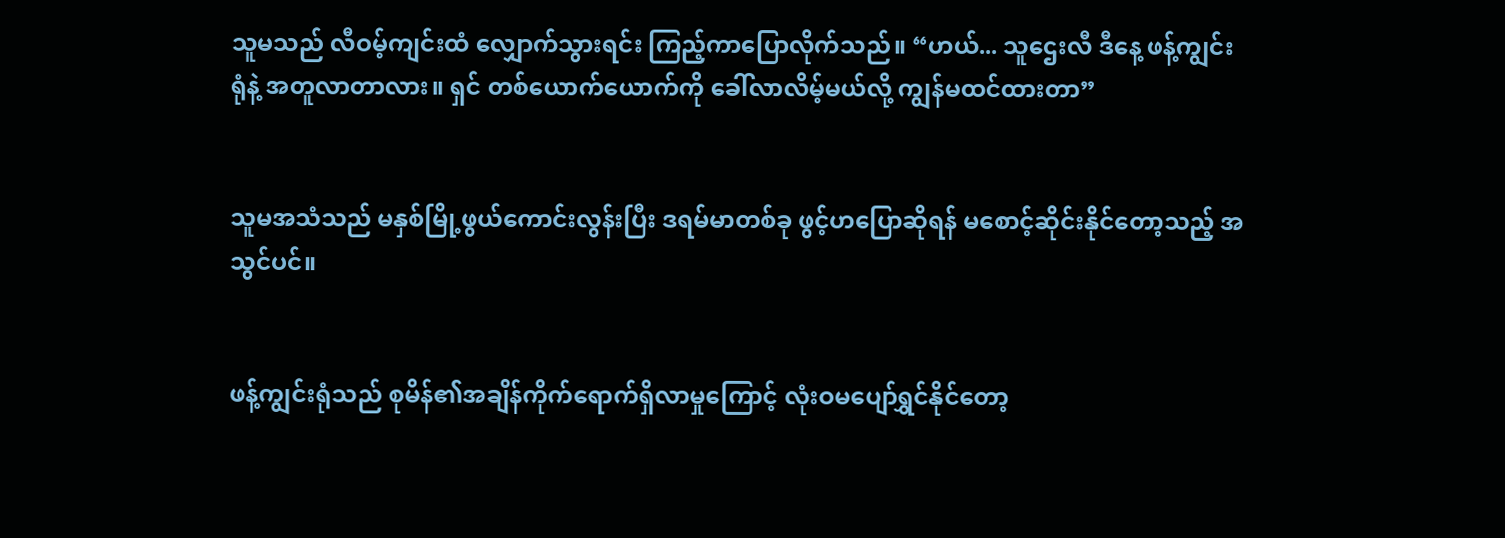သူမသည် လီဝမ့်ကျင်းထံ လျှောက်သွားရင်း ကြည့်ကာပြောလိုက်သည်။ “ဟယ်... သူဌေးလီ ဒီနေ့ ဖန့်ကျွင်းရုံနဲ့ အတူလာတာလား။ ရှင် တစ်ယောက်ယောက်ကို ခေါ်လာလိမ့်မယ်လို့ ကျွန်မထင်ထားတာ”


သူမအသံသည် မနှစ်မြို့ဖွယ်ကောင်းလွန်းပြီး ဒရမ်မာတစ်ခု ဖွင့်ဟပြောဆိုရန် မစောင့်ဆိုင်းနိုင်တော့သည့် အသွင်ပင်။


ဖန့်ကျွင်းရုံသည် စုမိန်၏အချိန်ကိုက်ရောက်ရှိလာမှုကြောင့် လုံးဝမပျော်ရွှင်နိုင်တော့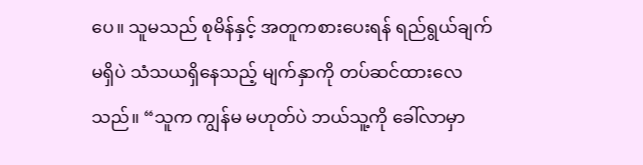ပေ။ သူမသည် စုမိန်နှင့် အတူကစားပေးရန် ရည်ရွယ်ချက်မရှိပဲ သံသယရှိနေသည့် မျက်နှာကို တပ်ဆင်ထားလေသည်။ “သူက ကျွန်မ မဟုတ်ပဲ ဘယ်သူ့ကို ခေါ်လာမှာ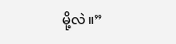မို့လဲ။”